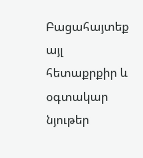Բացահայտեք այլ հետաքրքիր և օգտակար նյութեր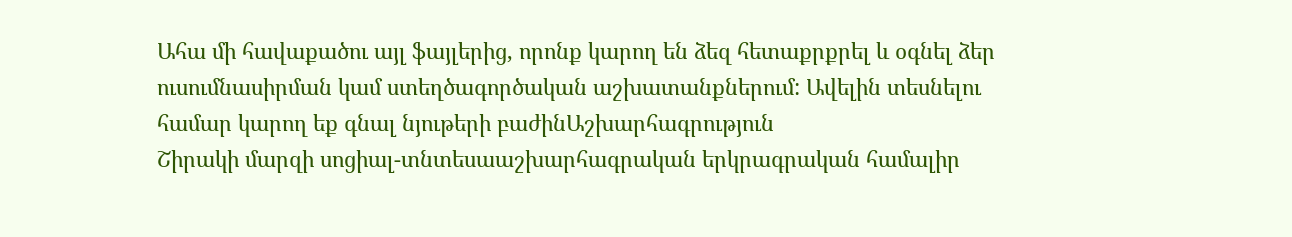Ահա մի հավաքածու այլ ֆայլերից, որոնք կարող են ձեզ հետաքրքրել և օգնել ձեր ուսումնասիրման կամ ստեղծագործական աշխատանքներում: Ավելին տեսնելու համար կարող եք գնալ նյութերի բաժինԱշխարհագրություն
Շիրակի մարզի սոցիալ-տնտեսաաշխարհագրական երկրագրական համալիր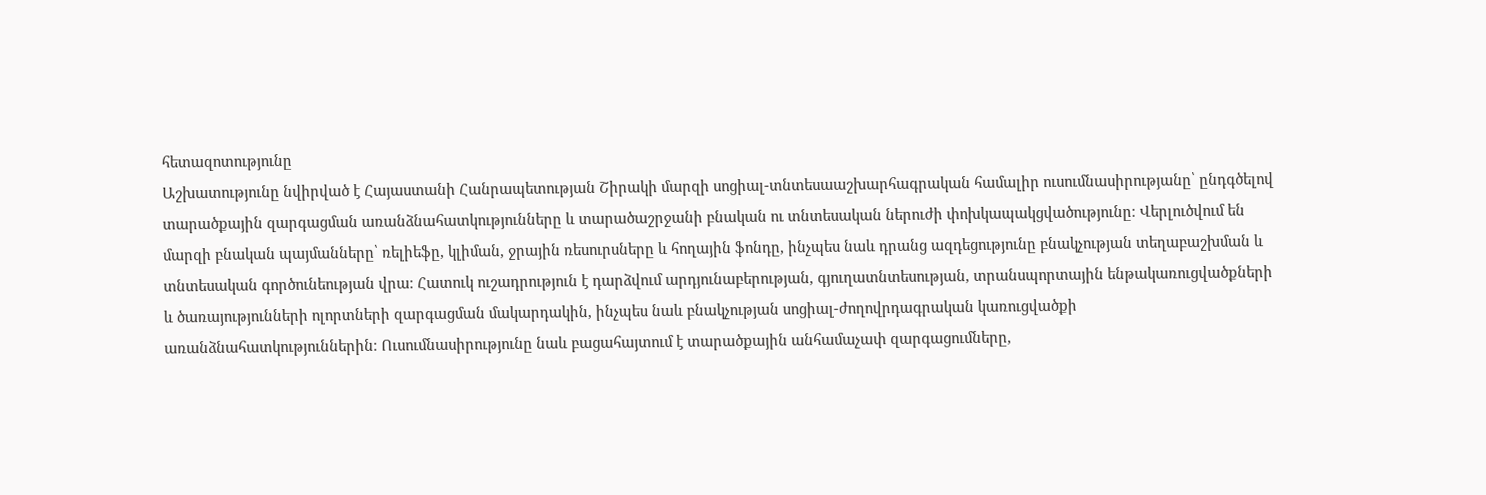հետազոտությունը
Աշխատությունը նվիրված է Հայաստանի Հանրապետության Շիրակի մարզի սոցիալ-տնտեսաաշխարհագրական համալիր ուսումնասիրությանը՝ ընդգծելով տարածքային զարգացման առանձնահատկությունները և տարածաշրջանի բնական ու տնտեսական ներուժի փոխկապակցվածությունը։ Վերլուծվում են մարզի բնական պայմանները՝ ռելիեֆը, կլիման, ջրային ռեսուրսները և հողային ֆոնդը, ինչպես նաև դրանց ազդեցությունը բնակչության տեղաբաշխման և տնտեսական գործունեության վրա։ Հատուկ ուշադրություն է դարձվում արդյունաբերության, գյուղատնտեսության, տրանսպորտային ենթակառուցվածքների և ծառայությունների ոլորտների զարգացման մակարդակին, ինչպես նաև բնակչության սոցիալ-ժողովրդագրական կառուցվածքի առանձնահատկություններին։ Ուսումնասիրությունը նաև բացահայտում է տարածքային անհամաչափ զարգացումները,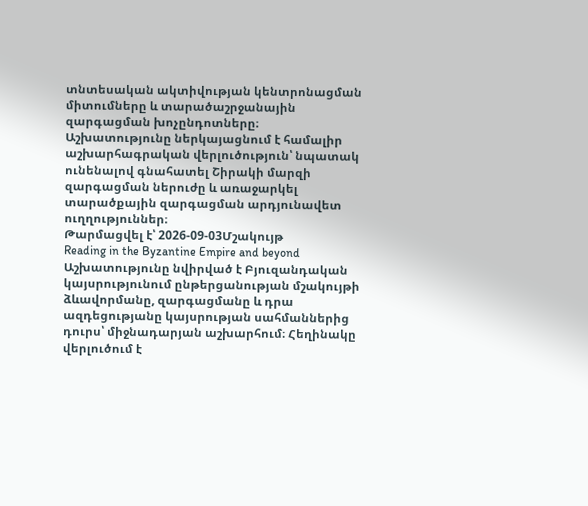տնտեսական ակտիվության կենտրոնացման միտումները և տարածաշրջանային զարգացման խոչընդոտները։ Աշխատությունը ներկայացնում է համալիր աշխարհագրական վերլուծություն՝ նպատակ ունենալով գնահատել Շիրակի մարզի զարգացման ներուժը և առաջարկել տարածքային զարգացման արդյունավետ ուղղություններ։
Թարմացվել է՝ 2026-09-03Մշակույթ
Reading in the Byzantine Empire and beyond
Աշխատությունը նվիրված է Բյուզանդական կայսրությունում ընթերցանության մշակույթի ձևավորմանը, զարգացմանը և դրա ազդեցությանը կայսրության սահմաններից դուրս՝ միջնադարյան աշխարհում։ Հեղինակը վերլուծում է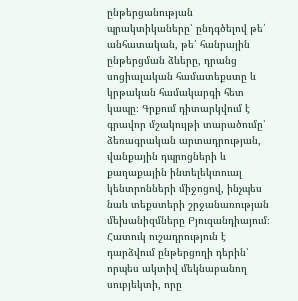ընթերցանության պրակտիկաները՝ ընդգծելով թե՛ անհատական, թե՛ հանրային ընթերցման ձևերը, դրանց սոցիալական համատեքստը և կրթական համակարգի հետ կապը։ Գրքում դիտարկվում է գրավոր մշակույթի տարածումը՝ ձեռագրական արտադրության, վանքային դպրոցների և քաղաքային ինտելեկտուալ կենտրոնների միջոցով, ինչպես նաև տեքստերի շրջանառության մեխանիզմները Բյուզանդիայում։ Հատուկ ուշադրություն է դարձվում ընթերցողի դերին՝ որպես ակտիվ մեկնաբանող սուբյեկտի, որը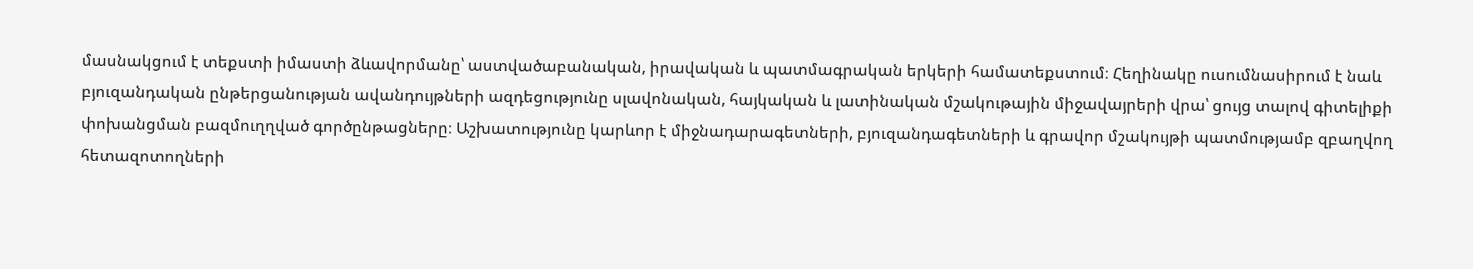մասնակցում է տեքստի իմաստի ձևավորմանը՝ աստվածաբանական, իրավական և պատմագրական երկերի համատեքստում։ Հեղինակը ուսումնասիրում է նաև բյուզանդական ընթերցանության ավանդույթների ազդեցությունը սլավոնական, հայկական և լատինական մշակութային միջավայրերի վրա՝ ցույց տալով գիտելիքի փոխանցման բազմուղղված գործընթացները։ Աշխատությունը կարևոր է միջնադարագետների, բյուզանդագետների և գրավոր մշակույթի պատմությամբ զբաղվող հետազոտողների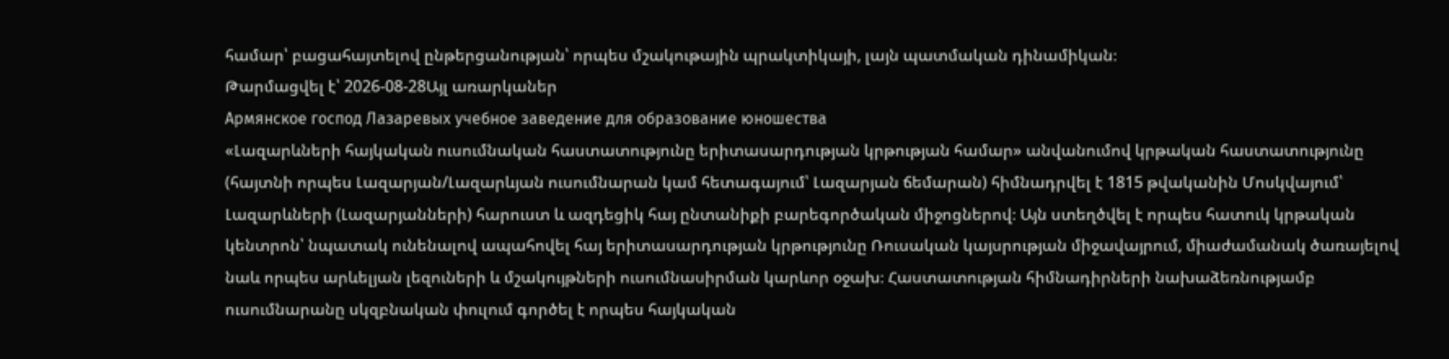համար՝ բացահայտելով ընթերցանության՝ որպես մշակութային պրակտիկայի, լայն պատմական դինամիկան։
Թարմացվել է՝ 2026-08-28Այլ առարկաներ
Армянское господ Лазаревых учебное заведение для образование юношества
«Լազարևների հայկական ուսումնական հաստատությունը երիտասարդության կրթության համար» անվանումով կրթական հաստատությունը (հայտնի որպես Լազարյան/Լազարևյան ուսումնարան կամ հետագայում՝ Լազարյան ճեմարան) հիմնադրվել է 1815 թվականին Մոսկվայում՝ Լազարևների (Լազարյանների) հարուստ և ազդեցիկ հայ ընտանիքի բարեգործական միջոցներով։ Այն ստեղծվել է որպես հատուկ կրթական կենտրոն՝ նպատակ ունենալով ապահովել հայ երիտասարդության կրթությունը Ռուսական կայսրության միջավայրում, միաժամանակ ծառայելով նաև որպես արևելյան լեզուների և մշակույթների ուսումնասիրման կարևոր օջախ։ Հաստատության հիմնադիրների նախաձեռնությամբ ուսումնարանը սկզբնական փուլում գործել է որպես հայկական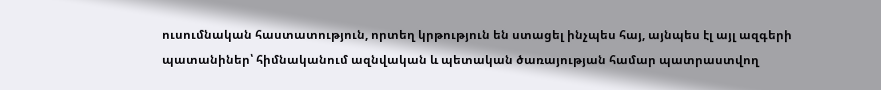ուսումնական հաստատություն, որտեղ կրթություն են ստացել ինչպես հայ, այնպես էլ այլ ազգերի պատանիներ՝ հիմնականում ազնվական և պետական ծառայության համար պատրաստվող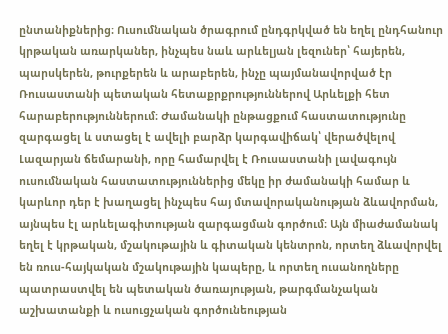ընտանիքներից։ Ուսումնական ծրագրում ընդգրկված են եղել ընդհանուր կրթական առարկաներ, ինչպես նաև արևելյան լեզուներ՝ հայերեն, պարսկերեն, թուրքերեն և արաբերեն, ինչը պայմանավորված էր Ռուսաստանի պետական հետաքրքրություններով Արևելքի հետ հարաբերություններում։ Ժամանակի ընթացքում հաստատությունը զարգացել և ստացել է ավելի բարձր կարգավիճակ՝ վերածվելով Լազարյան ճեմարանի, որը համարվել է Ռուսաստանի լավագույն ուսումնական հաստատություններից մեկը իր ժամանակի համար և կարևոր դեր է խաղացել ինչպես հայ մտավորականության ձևավորման, այնպես էլ արևելագիտության զարգացման գործում։ Այն միաժամանակ եղել է կրթական, մշակութային և գիտական կենտրոն, որտեղ ձևավորվել են ռուս-հայկական մշակութային կապերը, և որտեղ ուսանողները պատրաստվել են պետական ծառայության, թարգմանչական աշխատանքի և ուսուցչական գործունեության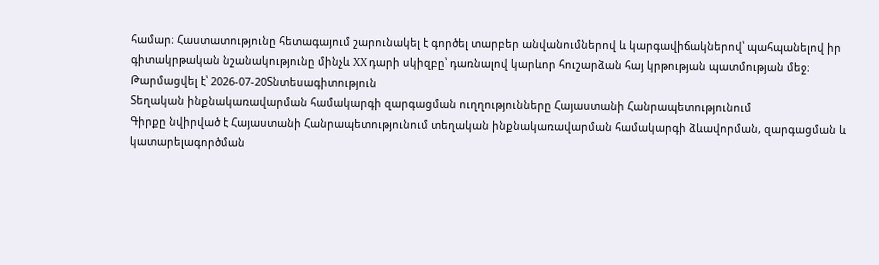համար։ Հաստատությունը հետագայում շարունակել է գործել տարբեր անվանումներով և կարգավիճակներով՝ պահպանելով իր գիտակրթական նշանակությունը մինչև XX դարի սկիզբը՝ դառնալով կարևոր հուշարձան հայ կրթության պատմության մեջ։
Թարմացվել է՝ 2026-07-20Տնտեսագիտություն
Տեղական ինքնակառավարման համակարգի զարգացման ուղղությունները Հայաստանի Հանրապետությունում
Գիրքը նվիրված է Հայաստանի Հանրապետությունում տեղական ինքնակառավարման համակարգի ձևավորման, զարգացման և կատարելագործման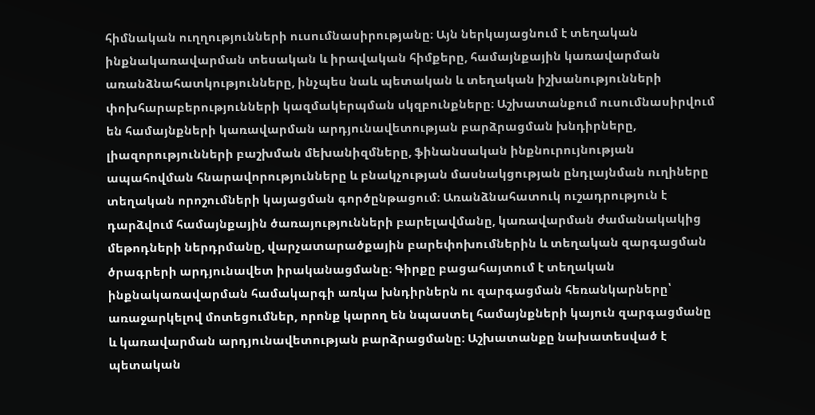հիմնական ուղղությունների ուսումնասիրությանը։ Այն ներկայացնում է տեղական ինքնակառավարման տեսական և իրավական հիմքերը, համայնքային կառավարման առանձնահատկությունները, ինչպես նաև պետական և տեղական իշխանությունների փոխհարաբերությունների կազմակերպման սկզբունքները։ Աշխատանքում ուսումնասիրվում են համայնքների կառավարման արդյունավետության բարձրացման խնդիրները, լիազորությունների բաշխման մեխանիզմները, ֆինանսական ինքնուրույնության ապահովման հնարավորությունները և բնակչության մասնակցության ընդլայնման ուղիները տեղական որոշումների կայացման գործընթացում։ Առանձնահատուկ ուշադրություն է դարձվում համայնքային ծառայությունների բարելավմանը, կառավարման ժամանակակից մեթոդների ներդրմանը, վարչատարածքային բարեփոխումներին և տեղական զարգացման ծրագրերի արդյունավետ իրականացմանը։ Գիրքը բացահայտում է տեղական ինքնակառավարման համակարգի առկա խնդիրներն ու զարգացման հեռանկարները՝ առաջարկելով մոտեցումներ, որոնք կարող են նպաստել համայնքների կայուն զարգացմանը և կառավարման արդյունավետության բարձրացմանը։ Աշխատանքը նախատեսված է պետական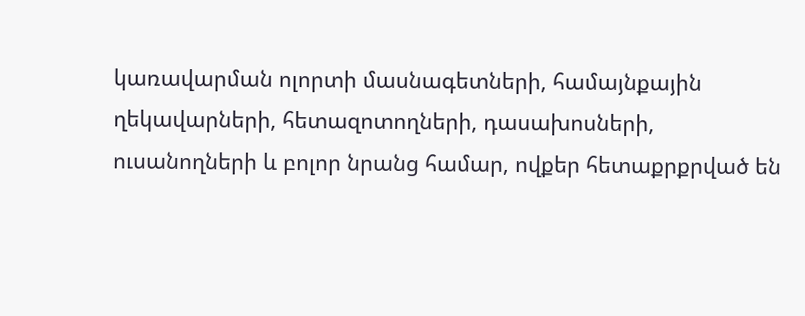կառավարման ոլորտի մասնագետների, համայնքային ղեկավարների, հետազոտողների, դասախոսների, ուսանողների և բոլոր նրանց համար, ովքեր հետաքրքրված են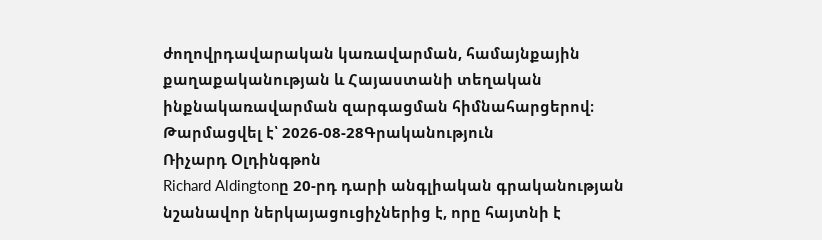ժողովրդավարական կառավարման, համայնքային քաղաքականության և Հայաստանի տեղական ինքնակառավարման զարգացման հիմնահարցերով։
Թարմացվել է՝ 2026-08-28Գրականություն
Ռիչարդ Օլդինգթոն
Richard Aldingtonը 20-րդ դարի անգլիական գրականության նշանավոր ներկայացուցիչներից է, որը հայտնի է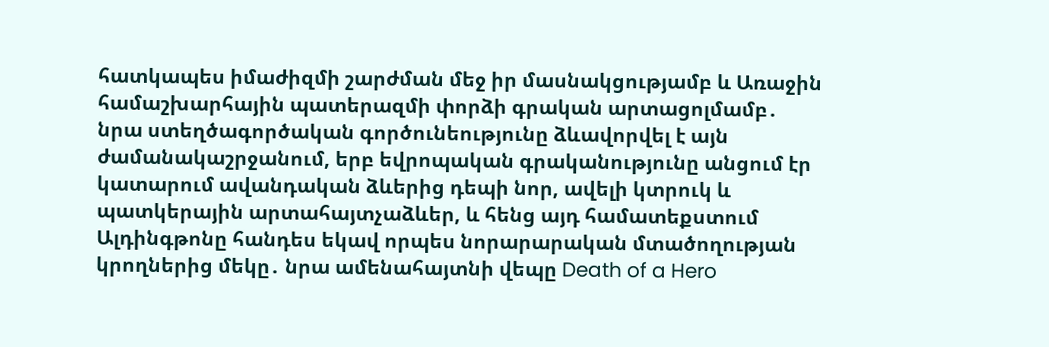հատկապես իմաժիզմի շարժման մեջ իր մասնակցությամբ և Առաջին համաշխարհային պատերազմի փորձի գրական արտացոլմամբ․ նրա ստեղծագործական գործունեությունը ձևավորվել է այն ժամանակաշրջանում, երբ եվրոպական գրականությունը անցում էր կատարում ավանդական ձևերից դեպի նոր, ավելի կտրուկ և պատկերային արտահայտչաձևեր, և հենց այդ համատեքստում Ալդինգթոնը հանդես եկավ որպես նորարարական մտածողության կրողներից մեկը․ նրա ամենահայտնի վեպը Death of a Hero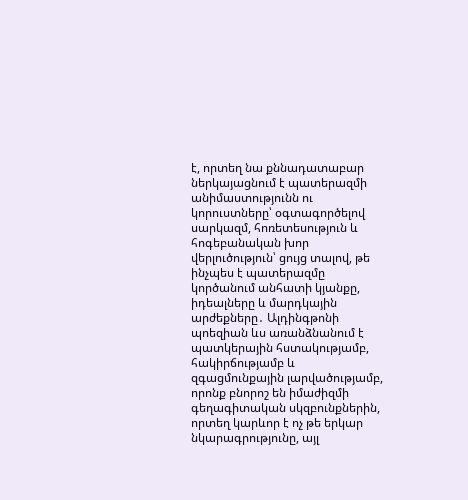է, որտեղ նա քննադատաբար ներկայացնում է պատերազմի անիմաստությունն ու կորուստները՝ օգտագործելով սարկազմ, հոռետեսություն և հոգեբանական խոր վերլուծություն՝ ցույց տալով, թե ինչպես է պատերազմը կործանում անհատի կյանքը, իդեալները և մարդկային արժեքները․ Ալդինգթոնի պոեզիան ևս առանձնանում է պատկերային հստակությամբ, հակիրճությամբ և զգացմունքային լարվածությամբ, որոնք բնորոշ են իմաժիզմի գեղագիտական սկզբունքներին, որտեղ կարևոր է ոչ թե երկար նկարագրությունը, այլ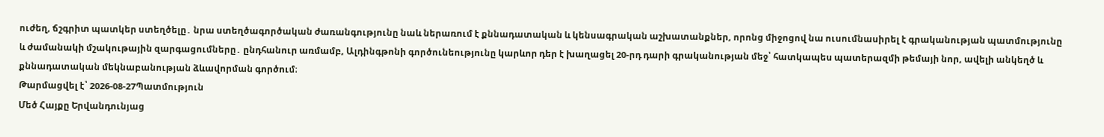ուժեղ, ճշգրիտ պատկեր ստեղծելը․ նրա ստեղծագործական ժառանգությունը նաև ներառում է քննադատական և կենսագրական աշխատանքներ, որոնց միջոցով նա ուսումնասիրել է գրականության պատմությունը և ժամանակի մշակութային զարգացումները․ ընդհանուր առմամբ, Ալդինգթոնի գործունեությունը կարևոր դեր է խաղացել 20-րդ դարի գրականության մեջ՝ հատկապես պատերազմի թեմայի նոր, ավելի անկեղծ և քննադատական մեկնաբանության ձևավորման գործում։
Թարմացվել է՝ 2026-08-27Պատմություն
Մեծ Հայքը Երվանդունյաց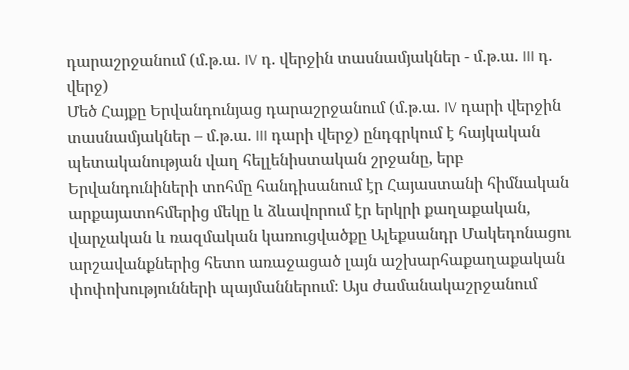դարաշրջանում (մ.թ.ա. IV դ. վերջին տասնամյակներ - մ.թ.ա. III դ. վերջ)
Մեծ Հայքը Երվանդունյաց դարաշրջանում (մ.թ.ա. IV դարի վերջին տասնամյակներ – մ.թ.ա. III դարի վերջ) ընդգրկում է հայկական պետականության վաղ հելլենիստական շրջանը, երբ Երվանդունիների տոհմը հանդիսանում էր Հայաստանի հիմնական արքայատոհմերից մեկը և ձևավորում էր երկրի քաղաքական, վարչական և ռազմական կառուցվածքը Ալեքսանդր Մակեդոնացու արշավանքներից հետո առաջացած լայն աշխարհաքաղաքական փոփոխությունների պայմաններում։ Այս ժամանակաշրջանում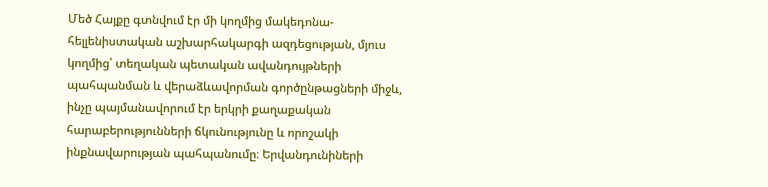Մեծ Հայքը գտնվում էր մի կողմից մակեդոնա-հելլենիստական աշխարհակարգի ազդեցության, մյուս կողմից՝ տեղական պետական ավանդույթների պահպանման և վերաձևավորման գործընթացների միջև, ինչը պայմանավորում էր երկրի քաղաքական հարաբերությունների ճկունությունը և որոշակի ինքնավարության պահպանումը։ Երվանդունիների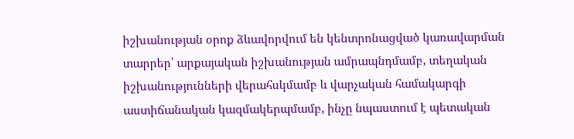իշխանության օրոք ձևավորվում են կենտրոնացված կառավարման տարրեր՝ արքայական իշխանության ամրապնդմամբ, տեղական իշխանությունների վերահսկմամբ և վարչական համակարգի աստիճանական կազմակերպմամբ, ինչը նպաստում է պետական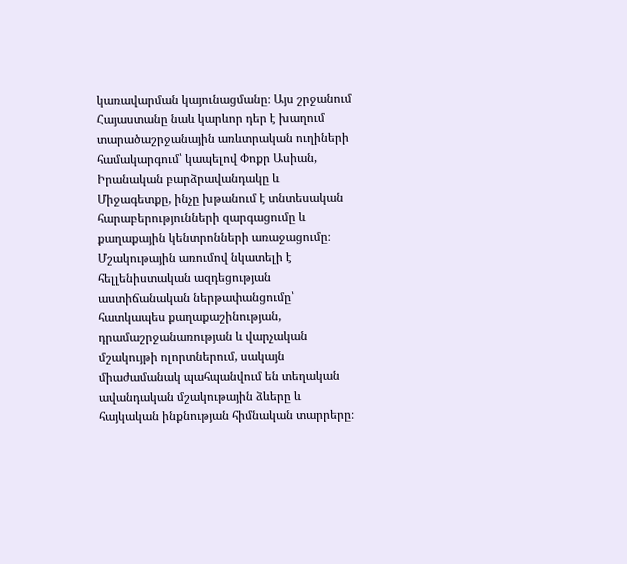կառավարման կայունացմանը։ Այս շրջանում Հայաստանը նաև կարևոր դեր է խաղում տարածաշրջանային առևտրական ուղիների համակարգում՝ կապելով Փոքր Ասիան, Իրանական բարձրավանդակը և Միջագետքը, ինչը խթանում է տնտեսական հարաբերությունների զարգացումը և քաղաքային կենտրոնների առաջացումը։ Մշակութային առումով նկատելի է հելլենիստական ազդեցության աստիճանական ներթափանցումը՝ հատկապես քաղաքաշինության, դրամաշրջանառության և վարչական մշակույթի ոլորտներում, սակայն միաժամանակ պահպանվում են տեղական ավանդական մշակութային ձևերը և հայկական ինքնության հիմնական տարրերը։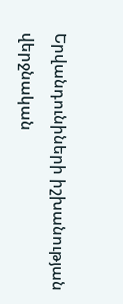Երվանդունիների իշխանության վերջնական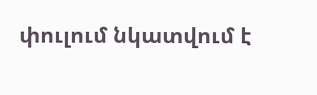փուլում նկատվում է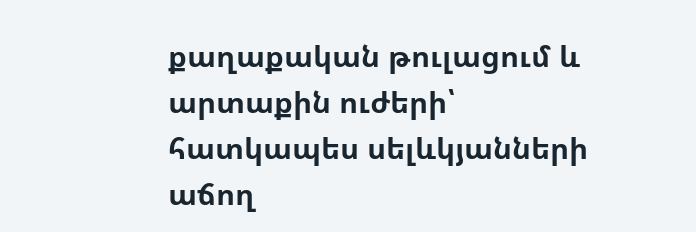քաղաքական թուլացում և արտաքին ուժերի՝ հատկապես սելևկյանների աճող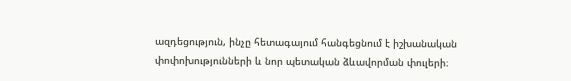ազդեցություն, ինչը հետագայում հանգեցնում է իշխանական փոփոխությունների և նոր պետական ձևավորման փուլերի։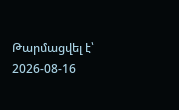Թարմացվել է՝ 2026-08-16